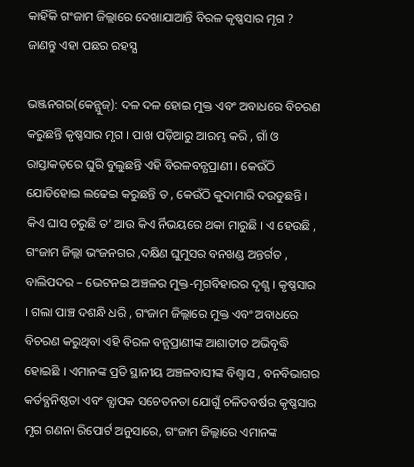କାହିଁକି ଗଂଜାମ ଜିଲ୍ଲାରେ ଦେଖାଯାଆନ୍ତି ବିରଳ କୃଷ୍ଣସାର ମୃଗ ? ଜାଣନ୍ତୁ ଏହା ପଛର ରହସ୍ଯ

ଭଞ୍ଜନଗର(କେନ୍ଯୁଜ୍): ଦଳ ଦଳ ହୋଇ ମୁକ୍ତ ଏବଂ ଅବାଧରେ ବିଚରଣ କରୁଛନ୍ତି କୃଷ୍ଣସାର ମୃଗ । ପାଖ ପଡ଼ିଆରୁ ଆରମ୍ଭ କରି , ଗାଁ ଓ ରାସ୍ତାକଡ଼ରେ ଘୁରି ବୁଲୁଛନ୍ତି ଏହି ବିରଳବନ୍ଯପ୍ରାଣୀ । କେଉଁଠି ଯୋଡିହୋଇ ଲଢେଇ କରୁଛନ୍ତି ତ , କେଉଁଠି କୁଦାମାରି ଦଉଡୁଛନ୍ତି । କିଏ ଘାସ ଚରୁଛି ତ’ ଆଉ କିଏ ର୍ନିଭୟରେ ଥକା ମାରୁଛି । ଏ ହେଉଛି , ଗଂଜାମ ଜିଲ୍ଲା ଭଂଜନଗର ,ଦକ୍ଷିଣ ଘୁମୁସର ବନଖଣ୍ଡ ଅନ୍ତର୍ଗତ , ବାଲିପଦର – ଭେଟନଇ ଅଞ୍ଚଳର ମୁକ୍ତ-ମୃଗବିହାରର ଦୃଶ୍ଯ । କୃଷ୍ଣସାର । ଗଲା ପାଞ୍ଚ ଦଶନ୍ଧି ଧରି , ଗଂଜାମ ଜିଲ୍ଲାରେ ମୁକ୍ତ ଏବଂ ଅବାଧରେ ବିଚରଣ କରୁଥିବା ଏହି ବିରଳ ବନ୍ଯପ୍ରାଣୀଙ୍କ ଆଶାତୀତ ଅଭିବୃଦ୍ଧି ହୋଇଛି । ଏମାନଙ୍କ ପ୍ରତି ସ୍ଥାନୀୟ ଅଞ୍ଚଳବାସୀଙ୍କ ବିଶ୍ଵାସ , ବନବିଭାଗର କର୍ତବ୍ଯନିଷ୍ଠତା ଏବଂ ବ୍ଯାପକ ସଚେତନତା ଯୋଗୁଁ ଚଳିତବର୍ଷର କୃଷ୍ଣସାର ମୃଗ ଗଣନା ରିପୋର୍ଟ ଅନୁସାରେ, ଗଂଜାମ ଜିଲ୍ଲାରେ ଏମାନଙ୍କ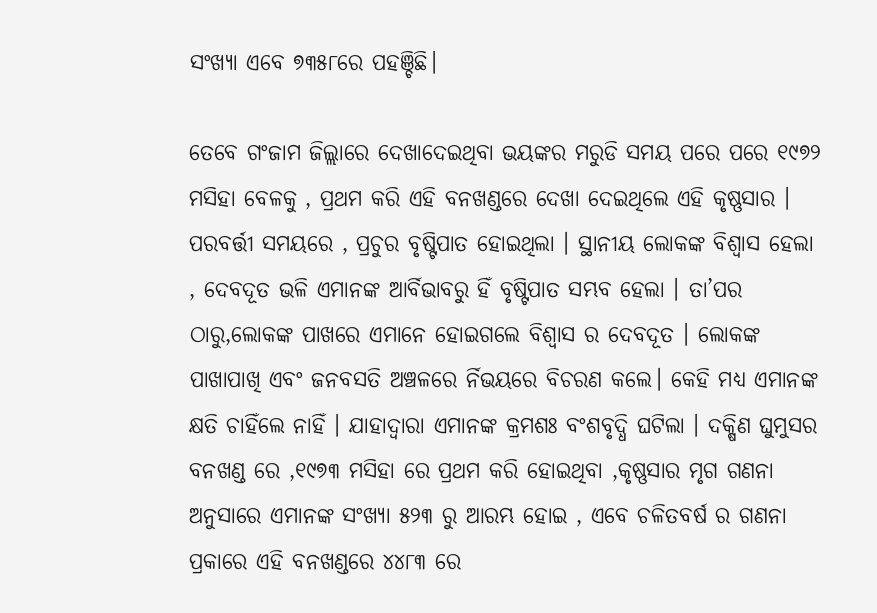ସଂଖ୍ଯା ଏବେ ୭୩୫୮ରେ ପହଞ୍ଚିଛି।

ତେବେ ଗଂଜାମ ଜିଲ୍ଲାରେ ଦେଖାଦେଇଥିବା ଭୟଙ୍କର ମରୁଡି ସମୟ ପରେ ପରେ ୧୯୭୨ ମସିହା ବେଳକୁ , ପ୍ରଥମ କରି ଏହି ବନଖଣ୍ଡରେ ଦେଖା ଦେଇଥିଲେ ଏହି କୃଷ୍ଣସାର । ପରବର୍ତ୍ତୀ ସମୟରେ , ପ୍ରଚୁର ବୃଷ୍ଟିପାତ ହୋଇଥିଲା । ସ୍ଥାନୀୟ ଲୋକଙ୍କ ବିଶ୍ଵାସ ହେଲା , ଦେବଦୂତ ଭଳି ଏମାନଙ୍କ ଆର୍ବିଭାବରୁ ହିଁ ବୃଷ୍ଟିପାତ ସମ୍ଭବ ହେଲା । ତା’ପର ଠାରୁ,ଲୋକଙ୍କ ପାଖରେ ଏମାନେ ହୋଇଗଲେ ବିଶ୍ଵାସ ର ଦେବଦୂତ । ଲୋକଙ୍କ ପାଖାପାଖି ଏବଂ ଜନବସତି ଅଞ୍ଚଳରେ ର୍ନିଭୟରେ ବିଚରଣ କଲେ। କେହି ମଧ୍ୟ ଏମାନଙ୍କ କ୍ଷତି ଚାହିଁଲେ ନାହିଁ । ଯାହାଦ୍ଵାରା ଏମାନଙ୍କ କ୍ରମଶଃ ବଂଶବୃଦ୍ଧି ଘଟିଲା । ଦକ୍ଷିଣ ଘୁମୁସର ବନଖଣ୍ଡ ରେ ,୧୯୭୩ ମସିହା ରେ ପ୍ରଥମ କରି ହୋଇଥିବା ,କୃଷ୍ଣସାର ମୃଗ ଗଣନା ଅନୁସାରେ ଏମାନଙ୍କ ସଂଖ୍ଯା ୫୨୩ ରୁ ଆରମ୍ଭ ହୋଇ , ଏବେ ଚଳିତବର୍ଷ ର ଗଣନା ପ୍ରକାରେ ଏହି ବନଖଣ୍ଡରେ ୪୪୮୩ ରେ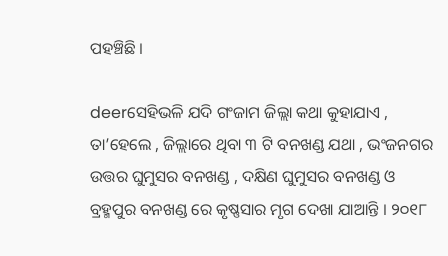ପହଞ୍ଚିଛି ।

deerସେହିଭଳି ଯଦି ଗଂଜାମ ଜିଲ୍ଲା କଥା କୁହାଯାଏ , ତା’ହେଲେ , ଜିଲ୍ଲାରେ ଥିବା ୩ ଟି ବନଖଣ୍ଡ ଯଥା , ଭଂଜନଗର ଉତ୍ତର ଘୁମୁସର ବନଖଣ୍ଡ , ଦକ୍ଷିଣ ଘୁମୁସର ବନଖଣ୍ଡ ଓ ବ୍ରହ୍ମପୁର ବନଖଣ୍ଡ ରେ କୃଷ୍ଣସାର ମୃଗ ଦେଖା ଯାଆନ୍ତି । ୨୦୧୮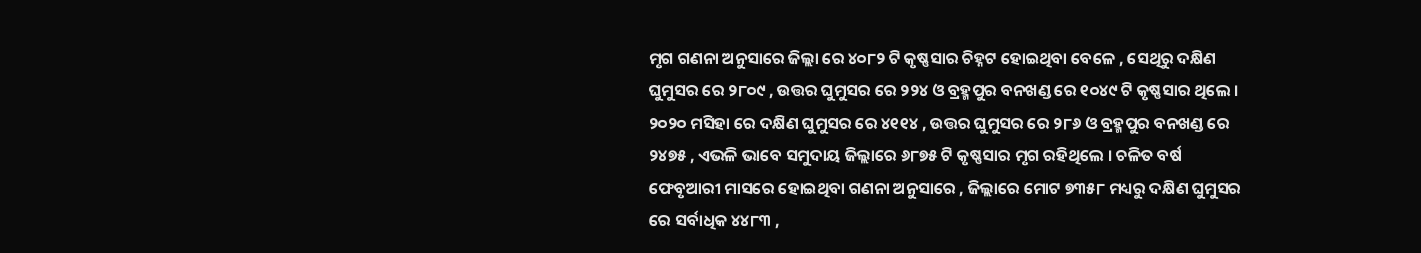ମୃଗ ଗଣନା ଅନୁସାରେ ଜିଲ୍ଲା ରେ ୪୦୮୨ ଟି କୃଷ୍ଣସାର ଚିହ୍ନଟ ହୋଇଥିବା ବେଳେ , ସେଥିରୁ ଦକ୍ଷିଣ ଘୁମୁସର ରେ ୨୮୦୯ , ଉତ୍ତର ଘୁମୁସର ରେ ୨୨୪ ଓ ବ୍ରହ୍ମପୁର ବନଖଣ୍ଡ ରେ ୧୦୪୯ ଟି କୃଷ୍ଣସାର ଥିଲେ । ୨୦୨୦ ମସିହା ରେ ଦକ୍ଷିଣ ଘୁମୁସର ରେ ୪୧୧୪ , ଉତ୍ତର ଘୁମୁସର ରେ ୨୮୬ ଓ ବ୍ରହ୍ମପୁର ବନଖଣ୍ଡ ରେ ୨୪୭୫ , ଏଭଳି ଭାବେ ସମୁଦାୟ ଜିଲ୍ଲାରେ ୬୮୭୫ ଟି କୃଷ୍ଣସାର ମୃଗ ରହିଥିଲେ । ଚଳିତ ବର୍ଷ ଫେବୃଆରୀ ମାସରେ ହୋଇଥିବା ଗଣନା ଅନୁସାରେ , ଜିଲ୍ଲାରେ ମୋଟ ୭୩୫୮ ମଧ୍ୟରୁ ଦକ୍ଷିଣ ଘୁମୁସର ରେ ସର୍ବାଧିକ ୪୪୮୩ ,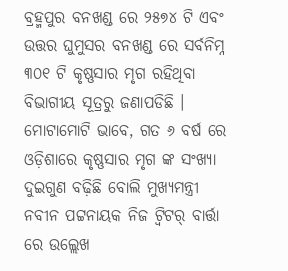ବ୍ରହ୍ମପୁର ବନଖଣ୍ଡ ରେ ୨୫୭୪ ଟି ଏବଂ ଉତ୍ତର ଘୁମୁସର ବନଖଣ୍ଡ ରେ ସର୍ବନିମ୍ନ ୩୦୧ ଟି କୃଷ୍ଣସାର ମୃଗ ରହିଥିବା ବିଭାଗୀୟ ସୂତ୍ରରୁ ଜଣାପଡିଛି । ମୋଟାମୋଟି ଭାବେ, ଗତ ୬ ବର୍ଷ ରେ ଓଡ଼ିଶାରେ କୃଷ୍ଣସାର ମୃଗ ଙ୍କ ସଂଖ୍ଯା ଦୁଇଗୁଣ ବଢ଼ିଛି ବୋଲି ମୁଖ୍ଯମନ୍ତ୍ରୀ ନବୀନ ପଟ୍ଟନାୟକ ନିଜ ଟ୍ଵିଟର୍‌ ବାର୍ତ୍ତା ରେ ଉଲ୍ଲେଖ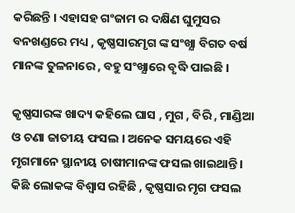କରିଛନ୍ତି । ଏହାସହ ଗଂଜାମ ର ଦକ୍ଷିଣ ଘୁମୁସର ବନଖଣ୍ଡରେ ମଧ୍ୟ , କୃଷ୍ଣସାରମୃଗ ଙ୍କ ସଂଖ୍ଯା ବିଗତ ବର୍ଷ ମାନଙ୍କ ତୁଳନାରେ , ବହୁ ସଂଖ୍ଯାରେ ବୃଦ୍ଧି ପାଇଛି ।

କୃଷ୍ଣସାରଙ୍କ ଖାଦ୍ୟ କହିଲେ ଘାସ , ମୁଗ , ବିରି , ମାଣ୍ଡିଆ ଓ ଚଣା ଜାତୀୟ ଫସଲ । ଅନେକ ସମୟରେ ଏହି ମୃଗମାନେ ସ୍ଥାନୀୟ ଚାଷୀମାନଙ୍କ ଫସଲ ଖାଇଥାନ୍ତି । କିଛି ଲୋକଙ୍କ ବିଶ୍ୱାସ ରହିଛି , କୃଷ୍ଣସାର ମୃଗ ଫସଲ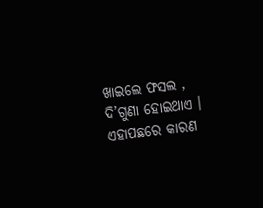ଖାଇଲେ ଫସଲ , ଦି’ଗୁଣା ହୋଇଥାଏ । ଏହାପଛରେ କାରଣ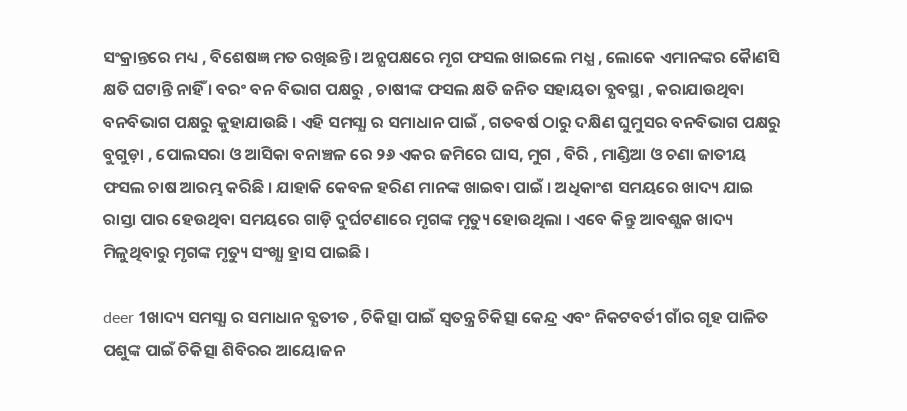ସଂକ୍ରାନ୍ତରେ ମଧ୍ୟ , ବିଶେଷଜ୍ଞ ମତ ରଖିଛନ୍ତି । ଅନ୍ଯପକ୍ଷରେ ମୃଗ ଫସଲ ଖାଇଲେ ମଧ୍ଯ , ଲୋକେ ଏମାନଙ୍କର କୈାଣସି କ୍ଷତି ଘଟାନ୍ତି ନାହିଁ । ବରଂ ବନ ବିଭାଗ ପକ୍ଷରୁ , ଚାଷୀଙ୍କ ଫସଲ କ୍ଷତି ଜନିତ ସହାୟତା ବ୍ଯବସ୍ଥା , କରାଯାଉଥିବା ବନବିଭାଗ ପକ୍ଷରୁ କୁହାଯାଉଛି । ଏହି ସମସ୍ଯା ର ସମାଧାନ ପାଇଁ , ଗତବର୍ଷ ଠାରୁ ଦକ୍ଷିଣ ଘୁମୁସର ବନବିଭାଗ ପକ୍ଷରୁ ବୁଗୁଡ଼ା , ପୋଲସରା ଓ ଆସିକା ବନାଞ୍ଚଳ ରେ ୨୬ ଏକର ଜମିରେ ଘାସ, ମୁଗ , ବିରି , ମାଣ୍ଡିଆ ଓ ଚଣା ଜାତୀୟ ଫସଲ ଚାଷ ଆରମ୍ଭ କରିଛି । ଯାହାକି କେବଳ ହରିଣ ମାନଙ୍କ ଖାଇବା ପାଇଁ । ଅଧିକାଂଶ ସମୟରେ ଖାଦ୍ୟ ଯାଇ ରାସ୍ତା ପାର ହେଉଥିବା ସମୟରେ ଗାଡ଼ି ଦୁର୍ଘଟଣାରେ ମୃଗଙ୍କ ମୃତ୍ୟୁ ହୋଉଥିଲା । ଏବେ କିନ୍ତୁ ଆବଶ୍ଯକ ଖାଦ୍ୟ ମିଳୁଥିବାରୁ ମୃଗଙ୍କ ମୃତ୍ୟୁ ସଂଖ୍ଯା ହ୍ରାସ ପାଇଛି ।

deer 1ଖାଦ୍ୟ ସମସ୍ଯା ର ସମାଧାନ ବ୍ଯତୀତ , ଚିକିତ୍ସା ପାଇଁ ସ୍ୱତନ୍ତ୍ର ଚିକିତ୍ସା କେନ୍ଦ୍ର ଏବଂ ନିକଟବର୍ତୀ ଗାଁର ଗୃହ ପାଳିତ ପଶୁଙ୍କ ପାଇଁ ଚିକିତ୍ସା ଶିବିରର ଆୟୋଜନ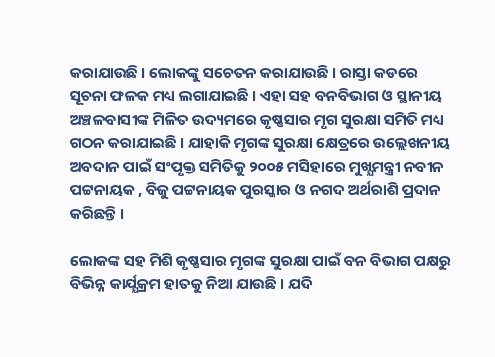କରାଯାଉଛି । ଲୋକଙ୍କୁ ସଚେତନ କରାଯାଉଛି । ରାସ୍ତା କଡରେ ସୂଚନା ଫଳକ ମଧ୍ୟ ଲଗାଯାଇଛି । ଏହା ସହ ବନବିଭାଗ ଓ ସ୍ଥାନୀୟ ଅଞ୍ଚଳବାସୀଙ୍କ ମିଳିତ ଉଦ୍ୟମରେ କୃଷ୍ଣସାର ମୃଗ ସୁରକ୍ଷା ସମିତି ମଧ୍ୟ ଗଠନ କରାଯାଇଛି । ଯାହାକି ମୃଗଙ୍କ ସୁରକ୍ଷା କ୍ଷେତ୍ରରେ ଉଲ୍ଲେଖନୀୟ ଅବଦାନ ପାଇଁ ସଂପୃକ୍ତ ସମିତିକୁ ୨୦୦୫ ମସିହାରେ ମୁଖ୍ଯମନ୍ତ୍ରୀ ନବୀନ ପଟ୍ଟନାୟକ , ବିଜୁ ପଟ୍ଟନାୟକ ପୁରସ୍କାର ଓ ନଗଦ ଅର୍ଥରାଶି ପ୍ରଦାନ କରିଛନ୍ତି ।

ଲୋକଙ୍କ ସହ ମିଶି କୃଷ୍ଣସାର ମୃଗଙ୍କ ସୁରକ୍ଷା ପାଇଁ ବନ ବିଭାଗ ପକ୍ଷରୁ ବିଭିନ୍ନ କାର୍ଯ୍ଯକ୍ରମ ହାତକୁ ନିଆ ଯାଉଛି । ଯଦି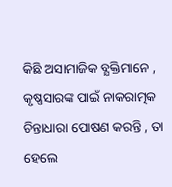କିଛି ଅସାମାଜିକ ବ୍ଯକ୍ତିମାନେ , କୃଷ୍ଣସାରଙ୍କ ପାଇଁ ନାକରାତ୍ମକ ଚିନ୍ତାଧାରା ପୋଷଣ କରନ୍ତି , ତା ହେଲେ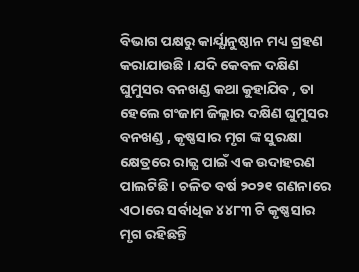ବିଭାଗ ପକ୍ଷରୁ କାର୍ଯ୍ଯାନୁଷ୍ଠାନ ମଧ୍ୟ ଗ୍ରହଣ କରାଯାଉଛି । ଯଦି କେବଳ ଦକ୍ଷିଣ ଘୁମୁସର ବନଖଣ୍ଡ କଥା କୁହାଯିବ , ତା ହେଲେ ଗଂଜାମ ଜିଲ୍ଲାର ଦକ୍ଷିଣ ଘୁମୁସର ବନଖଣ୍ଡ , କୃଷ୍ଣସାର ମୃଗ ଙ୍କ ସୁରକ୍ଷା କ୍ଷେତ୍ରରେ ରାଜ୍ଯ ପାଇଁ ଏକ ଉଦାହରଣ ପାଲଟିଛି । ଚଳିତ ବର୍ଷ ୨୦୨୧ ଗଣନାରେ ଏଠାରେ ସର୍ବାଧିକ ୪୪୮୩ ଟି କୃଷ୍ଣସାର ମୃଗ ରହିଛନ୍ତି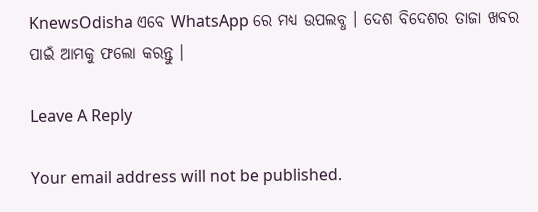KnewsOdisha ଏବେ WhatsApp ରେ ମଧ୍ୟ ଉପଲବ୍ଧ । ଦେଶ ବିଦେଶର ତାଜା ଖବର ପାଇଁ ଆମକୁ ଫଲୋ କରନ୍ତୁ ।

Leave A Reply

Your email address will not be published.